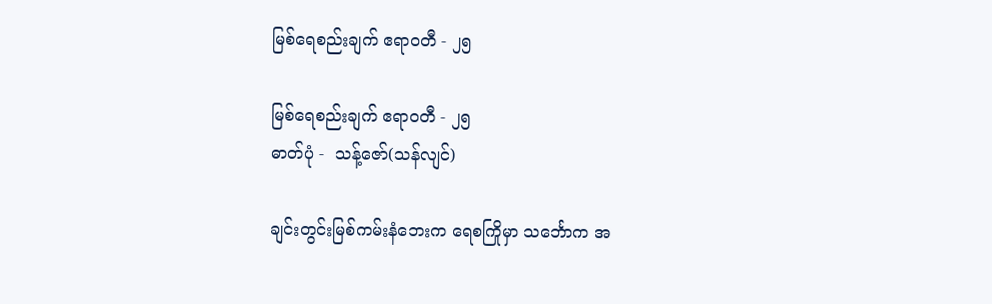မြစ်ရေစည်းချက် ဧရာဝတီ - ၂၅

မြစ်ရေစည်းချက် ဧရာဝတီ - ၂၅
ဓာတ်ပုံ -  သန့်ဇော်(သန်လျင်)

ချင်းတွင်းမြစ်ကမ်းနံဘေးက ရေစကြိုမှာ သင်္ဘောက အ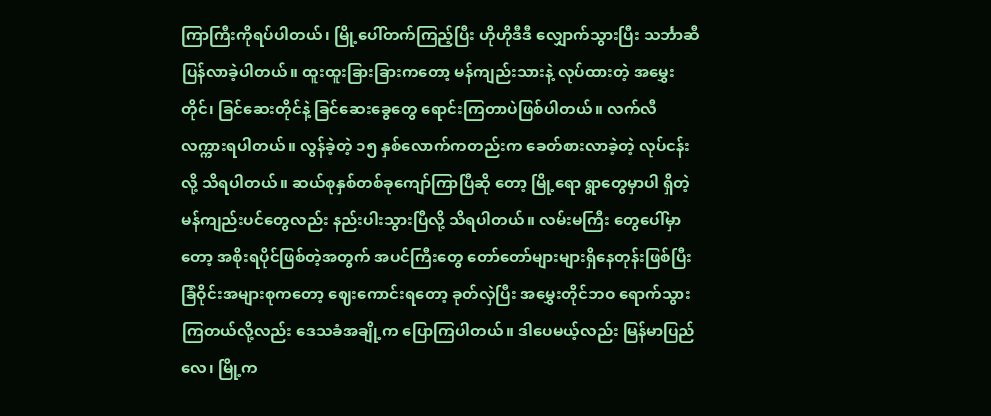ကြာကြီးကိုရပ်ပါတယ်၊ မြို့ပေါ်တက်ကြည့်ပြီး ဟိုဟိုဒီဒီ လျှောက်သွားပြီး သင်္ဘာဆီပြန်လာခဲ့ပါတယ်။ ထူးထူးခြားခြားကတော့ မန်ကျည်းသားနဲ့ လုပ်ထားတဲ့ အမွှေးတိုင်၊ ခြင်ဆေးတိုင်နဲ့ ခြင်ဆေးခွေတွေ ရောင်းကြတာပဲဖြစ်ပါတယ်။ လက်လီ လက္ကားရပါတယ်။ လွန်ခဲ့တဲ့ ၁၅ နှစ်လောက်ကတည်းက ခေတ်စားလာခဲ့တဲ့ လုပ်ငန်းလို့ သိရပါတယ်။ ဆယ်စုနှစ်တစ်ခုကျော်ကြာပြီဆို တော့ မြို့ရော ရွာတွေမှာပါ ရှိတဲ့ မန်ကျည်းပင်တွေလည်း နည်းပါးသွားပြီလို့ သိရပါတယ်။ လမ်းမကြီး တွေပေါ်မှာတော့ အစိုးရပိုင်ဖြစ်တဲ့အတွက် အပင်ကြီးတွေ တော်တော်များများရှိနေတုန်းဖြစ်ပြီး ခြံဝိုင်းအများစုကတော့ ဈေးကောင်းရတော့ ခုတ်လှဲပြီး အမွှေးတိုင်ဘဝ ရောက်သွားကြတယ်လို့လည်း ဒေသခံအချို့က ပြောကြပါတယ်။ ဒါပေမယ့်လည်း မြန်မာပြည်လေ၊ မြို့က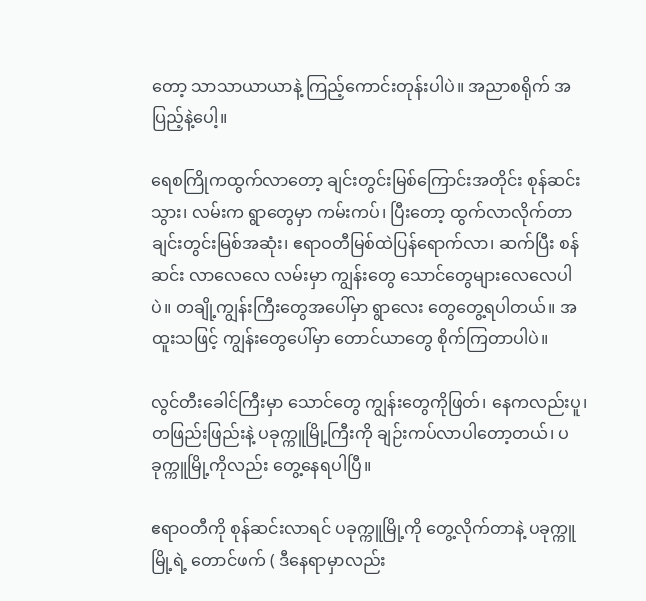တော့ သာသာယာယာနဲ့ ကြည့်ကောင်းတုန်းပါပဲ။ အညာစရိုက် အပြည့်နဲ့ပေါ့။

ရေစကြိုကထွက်လာတော့ ချင်းတွင်းမြစ်ကြောင်းအတိုင်း စုန်ဆင်းသွား၊ လမ်းက ရွာတွေမှာ ကမ်းကပ်၊ ပြီးတော့ ထွက်လာလိုက်တာ ချင်းတွင်းမြစ်အဆုံး၊ ဧရာဝတီမြစ်ထဲပြန်ရောက်လာ၊ ဆက်ပြီး စန်ဆင်း လာလေလေ လမ်းမှာ ကျွန်းတွေ သောင်တွေများလေလေပါပဲ။ တချို့ကျွန်းကြီးတွေအပေါ်မှာ ရွာလေး တွေတွေ့ရပါတယ်။ အထူးသဖြင့် ကျွန်းတွေပေါ်မှာ တောင်ယာတွေ စိုက်ကြတာပါပဲ။

လွင်တီးခေါင်ကြီးမှာ သောင်တွေ ကျွန်းတွေကိုဖြတ်၊ နေကလည်းပူ၊ တဖြည်းဖြည်းနဲ့ ပခုက္ကူမြို့ကြီးကို ချဉ်းကပ်လာပါတော့တယ်၊ ပခုက္ကူမြို့ကိုလည်း တွေ့နေရပါပြီ။

ဧရာဝတီကို စုန်ဆင်းလာရင် ပခုက္ကူမြို့ကို တွေ့လိုက်တာနဲ့ ပခုက္ကူမြို့ရဲ့ တောင်ဖက် ( ဒီနေရာမှာလည်း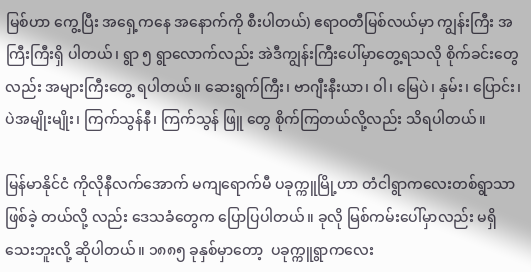မြစ်ဟာ ကွေ့ပြီး အရှေ့ကနေ အနောက်ကို စီးပါတယ်) ဧရာဝတီမြစ်လယ်မှာ ကျွန်းကြီး အကြီးကြီးရှိ ပါတယ်၊ ရွာ ၅ ရွာလောက်လည်း အဲဒီကျွန်းကြီးပေါ်မှာတွေ့ရသလို စိုက်ခင်းတွေလည်း အများကြီးတွေ့ ရပါတယ်။ ဆေးရွက်ကြီး၊ ဗာဂျီးနီးယာ၊ ဝါ၊ မြေပဲ၊ နှမ်း၊ ပြောင်း၊ ပဲအမျိုးမျိုး၊ ကြက်သွန်နီ၊ ကြက်သွန် ဖြူ တွေ စိုက်ကြတယ်လို့လည်း သိရပါတယ်။

မြန်မာနိုင်ငံ ကိုလိုနီလက်အောက် မကျရောက်မီ ပခုက္ကူမြို့ဟာ တံငါရွာကလေးတစ်ရွာသာ ဖြစ်ခဲ့ တယ်လို့ လည်း ဒေသခံတွေက ပြောပြပါတယ်။ ခုလို မြစ်ကမ်းပေါ်မှာလည်း မရှိသေးဘူးလို့ ဆိုပါတယ်။ ၁၈၈၅ ခုနှစ်မှာတော့  ပခုက္ကူရွာကလေး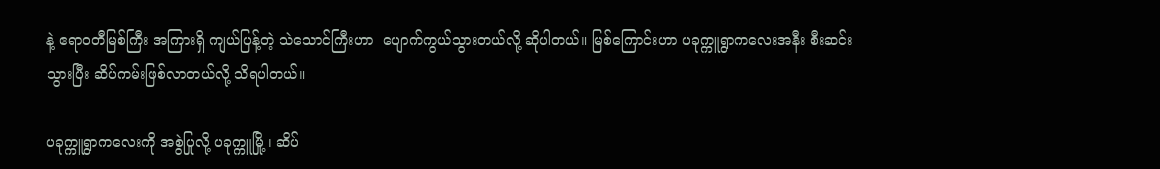နဲ့ ဧရာဝတီမြစ်ကြီး အကြားရှိ ကျယ်ပြန့်တဲ့ သဲသောင်ကြီးဟာ  ပျောက်ကွယ်သွားတယ်လို့ ဆိုပါတယ်။ မြစ်ကြောင်းဟာ ပခုက္ကူရွာကလေးအနီး စီးဆင်းသွားပြီး ဆိပ်ကမ်းဖြစ်လာတယ်လို့ သိရပါတယ်။

ပခုက္ကူရွာကလေးကို အစွဲပြုလို့ ပခုက္ကူမြို့ ၊ ဆိပ်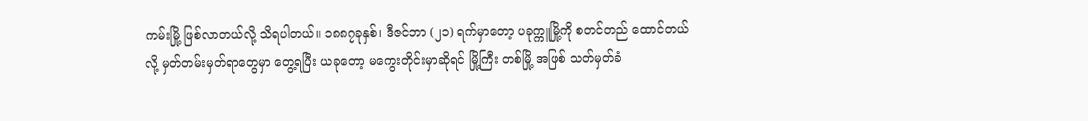ကမ်းမြို့ ဖြစ်လာတယ်လို့ သိရပါတယ်။ ၁၈၈၇ခုနှစ်၊ ဒီဇင်ဘာ (၂၁) ရက်မှာတော့ ပခုက္ကူမြို့ကို စတင်တည် ထောင်တယ်လို့ မှတ်တမ်းမှတ်ရာတွေမှာ တွေ့ရပြီး ယခုတော့ မကွေးတိုင်းမှာဆိုရင် မြို့ကြီး တစ်မြို့ အဖြစ် သတ်မှတ်ခံ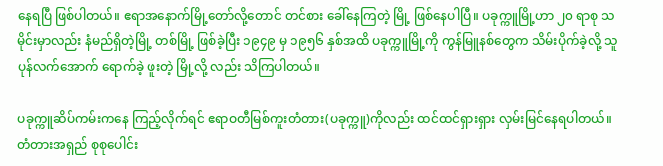နေရပြီ ဖြစ်ပါတယ်။ ဧရာအနောက်မြို့တော်လို့တောင် တင်စား ခေါ်နေကြတဲ့ မြို့ ဖြစ်နေပါပြီ။ ပခုက္ကူမြို့ဟာ ၂၀ ရာစု သမိုင်းမှာလည်း နံမည်ရှိတဲ့မြို့ တစ်မြို့ ဖြစ်ခဲ့ပြီး ၁၉၄၉ မှ ၁၉၅၆ နှစ်အထိ ပခုက္ကူမြို့ကို ကွန်မြူနစ်တွေက သိမ်းပိုက်ခဲ့လို့ သူပုန်လက်အောက် ရောက်ခဲ့ ဖူးတဲ့ မြို့လို့ လည်း သိကြပါတယ်။

ပခုက္ကူဆိပ်ကမ်းကနေ ကြည့်လိုက်ရင် ဧရာဝတီမြစ်ကူးတံတား(ပခုက္ကူ)ကိုလည်း ထင်ထင်ရှားရှား လှမ်းမြင်နေရပါတယ်။  တံတားအရှည် စုစုပေါင်း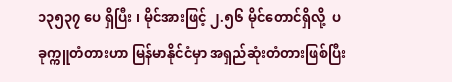၁၃၅၃၇ ပေ ရှိပြီး ၊ မိုင်အားဖြင့် ၂.၅၆ မိုင်တောင်ရှိလို့  ပခုက္ကူတံတားဟာ မြန်မာနိုင်ငံမှာ အရှည်ဆုံးတံတားဖြစ်ပြီး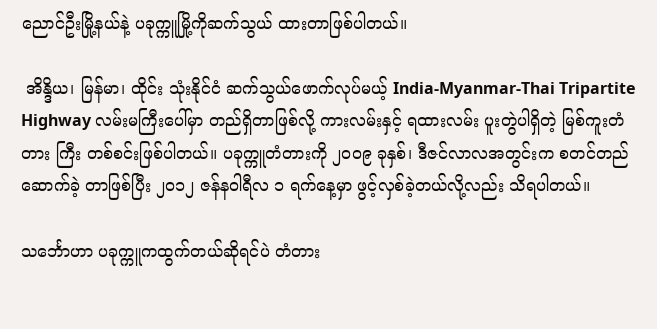ညောင်ဦးမြို့နယ်နဲ့ ပခုက္ကူမြို့ကိုဆက်သွယ် ထားတာဖြစ်ပါတယ်။

 အိန္ဒိယ၊ မြန်မာ၊ ထိုင်း သုံးနိုင်ငံ ဆက်သွယ်ဖောက်လုပ်မယ့် India-Myanmar-Thai Tripartite Highway လမ်းမကြီးပေါ်မှာ တည်ရှိတာဖြစ်လို့ ကားလမ်းနှင့် ရထားလမ်း ပူးတွဲပါရှိတဲ့ မြစ်ကူးတံတား ကြီး တစ်စင်းဖြစ်ပါတယ်။ ပခုက္ကူတံတားကို ၂၀၀၉ ခုနှစ်၊ ဒီဇင်လာလအတွင်းက စတင်တည်ဆောက်ခဲ့ တာဖြစ်ပြီး ၂၀၁၂ ဇန်နဝါရီလ ၁ ရက်နေ့မှာ ဖွင့်လှစ်ခဲ့တယ်လို့လည်း သိရပါတယ်။

သင်္ဘောဟာ ပခုက္ကူကထွက်တယ်ဆိုရင်ပဲ တံတား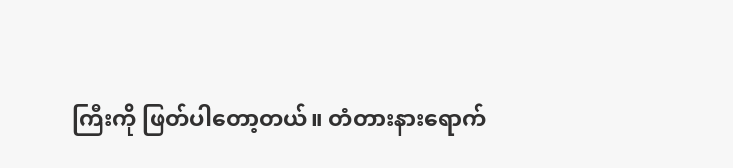ကြီးကို ဖြတ်ပါတော့တယ်။ တံတားနားရောက်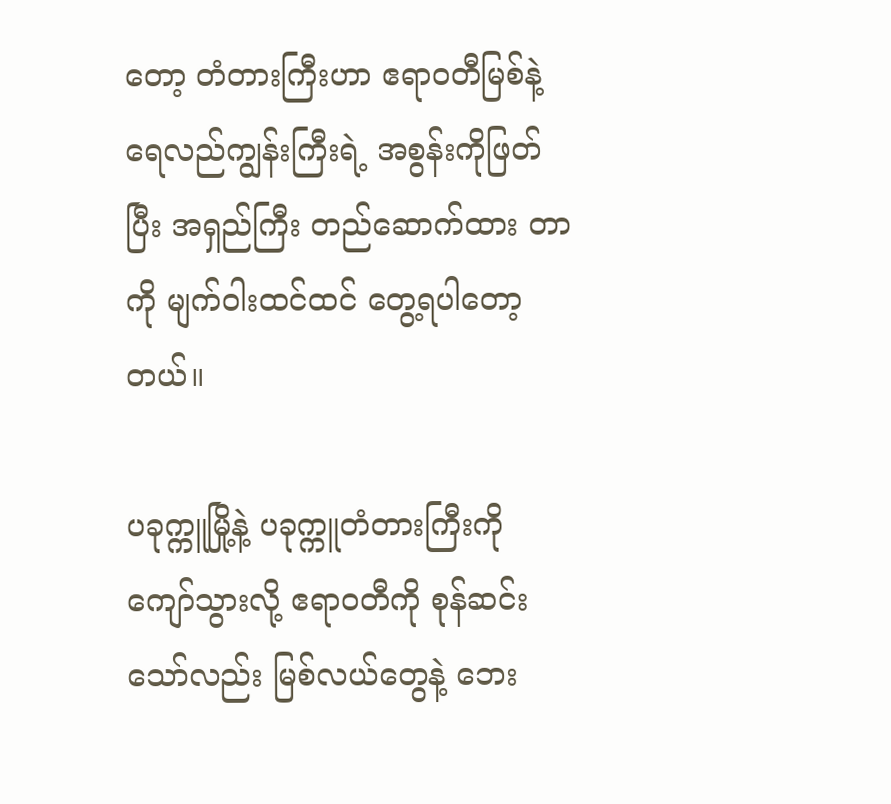တော့ တံတားကြီးဟာ ဧရာဝတီမြစ်နဲ့ ရေလည်ကျွန်းကြီးရဲ့ အစွန်းကိုဖြတ်ပြီး အရှည်ကြီး တည်ဆောက်ထား တာကို မျက်ဝါးထင်ထင် တွေ့ရပါတော့တယ်။

ပခုက္ကူမြို့နဲ့ ပခုက္ကူတံတားကြီးကို ကျော်သွားလို့ ဧရာဝတီကို စုန်ဆင်းသော်လည်း မြစ်လယ်တွေနဲ့ ဘေး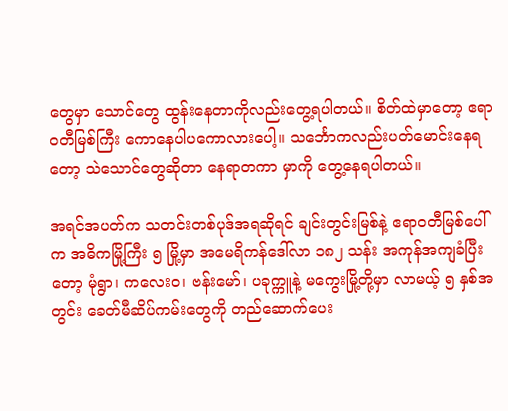တွေမှာ သောင်တွေ ထွန်းနေတာကိုလည်းတွေ့ရပါတယ်။ စိတ်ထဲမှာတော့ ဧရာဝတီမြစ်ကြီး ကောနေပါပကောလားပေါ့။ သင်္ဘောကလည်းပတ်မောင်းနေရတော့ သဲသောင်တွေဆိုတာ နေရာတကာ မှာကို တွေ့နေရပါတယ်။

အရင်အပတ်က သတင်းတစ်ပုဒ်အရဆိုရင် ချင်းတွင်းမြစ်နဲ့ ဧရာဝတီမြစ်ပေါ်က အဓိကမြို့ကြီး ၅ မြို့မှာ ‌အမေရိကန်ဒေါ်လာ ၁၈၂ သန်း အကုန်အကျခံပြီးတော့ မုံရွာ၊ ကလေးဝ၊ ဗန်းမော်၊ ပခုက္ကူနဲ့ မကွေးမြို့တို့မှာ လာမယ့် ၅ နှစ်အတွင်း ခေတ်မီဆိပ်ကမ်းတွေကို တည်ဆောက်ပေး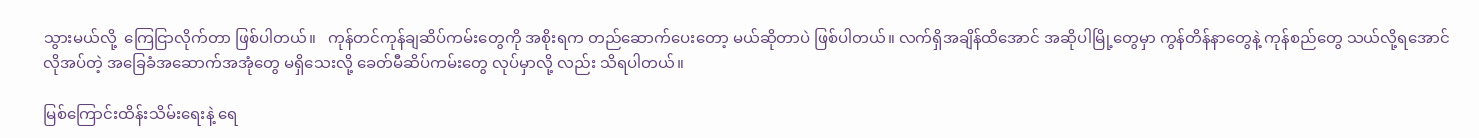သွားမယ်လို့  ကြေငြာလိုက်တာ ဖြစ်ပါတယ်။   ကုန်တင်ကုန်ချဆိပ်ကမ်းတွေကို အစိုးရက တည်ဆောက်ပေးတော့ မယ်ဆိုတာပဲ ဖြစ်ပါတယ်။ လက်ရှိအချိန်ထိအောင် အဆိုပါမြို့တွေမှာ ကွန်တိန်နာတွေနဲ့ ကုန်စည်တွေ သယ်လို့ရအောင် လိုအပ်တဲ့ အခြေခံအဆောက်အအုံတွေ မရှိသေးလို့ ခေတ်မီဆိပ်ကမ်းတွေ လုပ်မှာလို့ လည်း သိရပါတယ်။

မြစ်ကြောင်းထိန်းသိမ်းရေးနဲ့ ရေ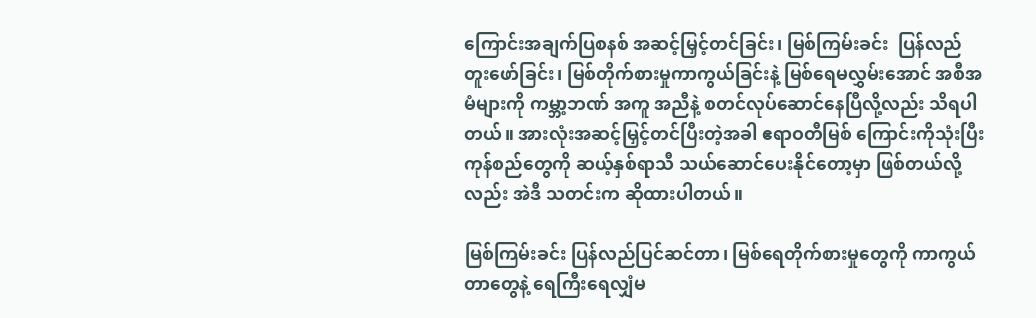ကြောင်းအချက်ပြစနစ် အဆင့်မြှင့်တင်ခြင်း၊ မြစ်ကြမ်းခင်း  ပြန်လည် တူးဖော်ခြင်း၊ မြစ်တိုက်စားမှုကာကွယ်ခြင်းနဲ့ မြစ်ရေမလွှမ်းအောင် အစီအမံများကို ကမ္ဘာ့ဘဏ် အကူ အညီနဲ့ စတင်လုပ်ဆောင်နေပြီလို့လည်း သိရပါတယ်။ အားလုံးအဆင့်မြှင့်တင်ပြီးတဲ့အခါ ဧရာဝတီမြစ် ကြောင်းကိုသုံးပြီး ကုန်စည်တွေကို ဆယ့်နှစ်ရာသီ သယ်ဆောင်ပေးနိုင်တော့မှာ ဖြစ်တယ်လို့လည်း အဲဒီ သတင်းက ဆိုထားပါတယ်။

မြစ်ကြမ်းခင်း ပြန်လည်ပြင်ဆင်တာ၊ မြစ်ရေတိုက်စားမှုတွေကို ကာကွယ်တာတွေနဲ့ ရေကြီးရေလျှံမ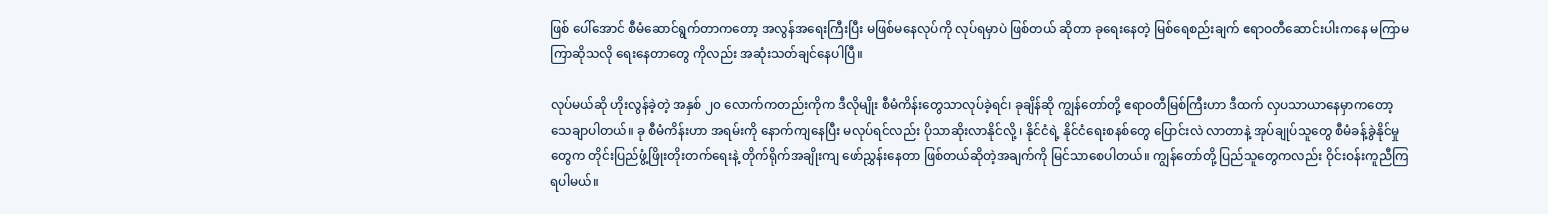ဖြစ် ပေါ်အောင် စီမံဆောင်ရွက်တာကတော့ အလွန်အရေးကြီးပြီး မဖြစ်မနေလုပ်ကို လုပ်ရမှာပဲ ဖြစ်တယ် ဆိုတာ ခုရေးနေတဲ့ မြစ်ရေစည်းချက် ဧရာဝတီဆောင်းပါးကနေ မကြာမကြာဆိုသလို ရေးနေတာတွေ ကိုလည်း အဆုံးသတ်ချင်နေပါပြီ။

လုပ်မယ်ဆို ဟိုးလွန်ခဲ့တဲ့ အနှစ် ၂၀ လောက်ကတည်းကိုက ဒီလိုမျိုး စီမံကိန်းတွေသာလုပ်ခဲ့ရင်၊ ခုချိန်ဆို ကျွန်တော်တို့ ဧရာဝတီမြစ်ကြီးဟာ ဒီထက် လှပသာယာနေမှာကတော့ သေချာပါတယ်။ ခု စီမံကိန်းဟာ အရမ်းကို နောက်ကျနေပြီး မလုပ်ရင်လည်း ပိုသာဆိုးလာနိုင်လို့ ၊ နိုင်ငံရဲ့ နိုင်ငံရေးစနစ်တွေ ပြောင်းလဲ လာတာနဲ့ အုပ်ချုပ်သူတွေ စီမံခန့်ခွဲနိုင်မှုတွေက တိုင်းပြည်ဖွံ့ဖြိုးတိုးတက်ရေးနဲ့ တိုက်ရိုက်အချိုးကျ ဖော်ညွှန်းနေတာ ဖြစ်တယ်ဆိုတဲ့အချက်ကို မြင်သာစေပါတယ်။ ကျွန်တော်တို့ ပြည်သူတွေကလည်း ဝိုင်းဝန်းကူညီကြရပါမယ်။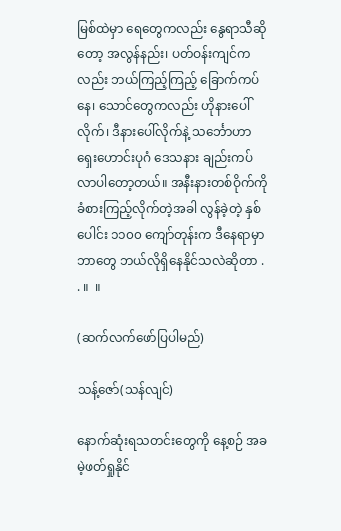မြစ်ထဲမှာ ရေတွေကလည်း နွေရာသီဆိုတော့ အလွန်နည်း၊ ပတ်ဝန်းကျင်ကလည်း ဘယ်ကြည့်ကြည့် ခြောက်ကပ်နေ၊ သောင်တွေကလည်း ဟိုနားပေါ်လိုက်၊ ဒီနားပေါ်လိုက်နဲ့ သင်္ဘောဟာ ရှေးဟောင်းပုဂံ ဒေသနား ချည်းကပ်လာပါတော့တယ်။ အနီးနားတစ်ဝိုက်ကို ခံစားကြည့်လိုက်တဲ့အခါ လွန်ခဲ့တဲ့ နှစ်ပေါင်း ၁၁၀၀ ကျော်တုန်းက ဒီနေရာမှာ ဘာတွေ ဘယ်လိုရှိနေနိုင်သလဲဆိုတာ . . ။  ။

(ဆက်လက်ဖော်ပြပါမည်)

သန့်ဇော်(သန်လျင်)

နောက်ဆုံးရသတင်းတွေကို နေ့စဉ် အခမဲ့ဖတ်ရှုနိုင်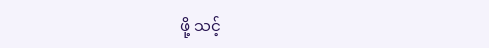ဖို့ သင့်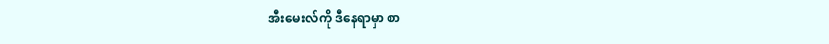အီးမေးလ်ကို ဒီနေရာမှာ စာ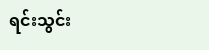ရင်းသွင်း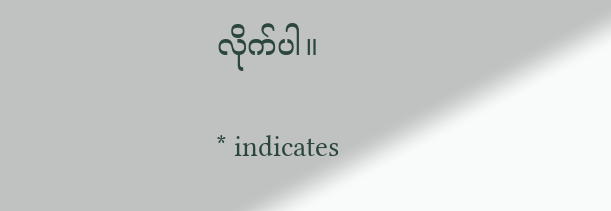လိုက်ပါ။

* indicates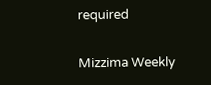required

Mizzima Weekly